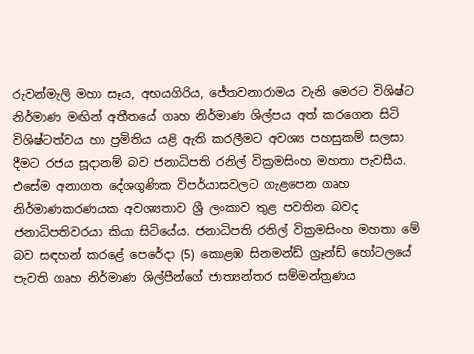රුවන්මැලි මහා සෑය, අභයගිරිය, ජේතවනාරාමය වැනි මෙරට විශිෂ්ට නිර්මාණ මඟින් අතීතයේ ගෘහ නිර්මාණ ශිල්පය අත් කරගෙන සිටි විශිෂ්ටත්වය හා ප්‍රමිතිය යළි ඇති කරලීමට අවශ්‍ය පහසුකම් සලසා දීමට රජය සූදානම් බව ජනාධිපති රනිල් වික්‍රමසිංහ මහතා පැවසීය. එසේම අනාගත දේශගුණික විපර්යාසවලට ගැළපෙන ගෘහ නිර්මාණකරණයක අවශ්‍යතාව ශ්‍රී ලංකාව තුළ පවතින බවද ජනාධිපතිවරයා කියා සිටියේය. ජනාධිපති රනිල් වික්‍රමසිංහ මහතා මේ බව සඳහන් කරළේ පෙරේදා (5) කොළඹ සිනමන්ඩ් ග්‍රෑන්ඩ් හෝටලයේ පැවති ගෘහ නිර්මාණ ශිල්පීන්ගේ ජාත්‍යන්තර සම්මන්ත්‍රණය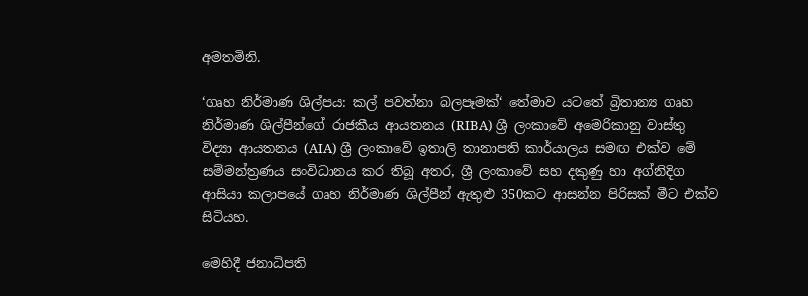අමතමිනි.

‘ගෘහ නිර්මාණ ශිල්පය: කල් පවත්නා බලපෑමක්‘ තේමාව යටතේ බ්‍රිතාන්‍ය ගෘහ නිර්මාණ ශිල්පීන්ගේ රාජකීය ආයතනය (RIBA) ශ්‍රී ලංකාවේ අමෙරිකානු වාස්තු විද්‍යා ආයතනය (AIA) ශ්‍රී ලංකාවේ ඉතාලි තානාපති කාර්යාලය සමඟ එක්ව මේ සම්මන්ත්‍රණය සංවිධානය කර තිබූ අතර, ශ්‍රී ලංකාවේ සහ දකුණු හා අග්නිදිග ආසියා කලාපයේ ගෘහ නිර්මාණ ශිල්පීන් ඇතුළු 350කට ආසන්න පිරිසක් මීට එක්ව සිටියහ.

මෙහිදී ජනාධිපති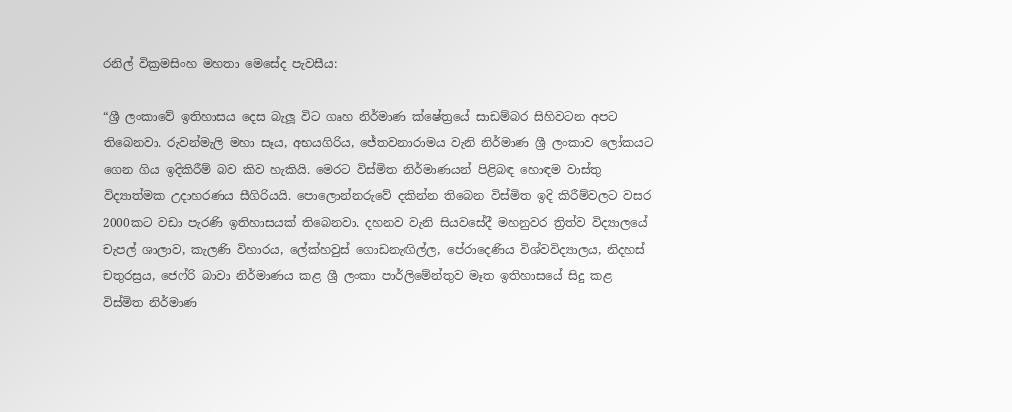රනිල් වික්‍රමසිංහ මහතා මෙසේද පැවසීය:

“ශ්‍රී ලංකාවේ ඉතිහාසය දෙස බැලූ විට ගෘහ නිර්මාණ ක්ෂේත්‍රයේ සාඩම්බර සිහිවටන අපට තිබෙනවා. රුවන්මැලි මහා සෑය, අභයගිරිය, ජේතවනාරාමය වැනි නිර්මාණ ශ්‍රී ලංකාව ලෝකයට ගෙන ගිය ඉදිකිරීම් බව කිව හැකියි. මෙරට විස්මිත නිර්මාණයන් පිළිබඳ හොඳම වාස්තු විද්‍යාත්මක උදාහරණය සීගිරියයි. පොලොන්නරුවේ දකින්න තිබෙන විස්මිත ඉදි කිරීම්වලට වසර 2000කට වඩා පැරණි ඉතිහාසයක් තිබෙනවා. දහනව වැනි සියවසේදී මහනුවර ත්‍රිත්ව විද්‍යාලයේ චැපල් ශාලාව, කැලණි විහාරය, ලේක්හවුස් ගොඩනැඟිල්ල, පේරාදෙණිය විශ්වවිද්‍යාලය, නිදහස් චතුරස්‍රය, ජෙෆ්රි බාවා නිර්මාණය කළ ශ්‍රී ලංකා පාර්ලිමේන්තුව මෑත ඉතිහාසයේ සිදු කළ විස්මිත නිර්මාණ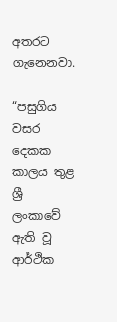අතරට ගැනෙනවා.

“පසුගිය වසර දෙකක කාලය තුළ ශ්‍රී ලංකාවේ ඇති වූ ආර්ථික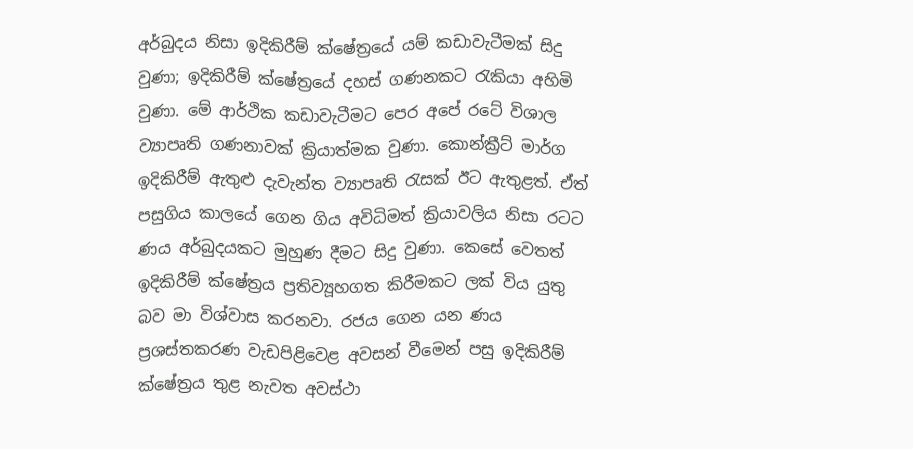අර්බුදය නිසා ඉදිකිරීම් ක්ෂේත්‍රයේ යම් කඩාවැටීමක් සිදු වුණා; ඉදිකිරීම් ක්ෂේත්‍රයේ දහස් ගණනකට රැකියා අහිමි වුණා. මේ ආර්ථික කඩාවැටීමට පෙර අපේ රටේ විශාල ව්‍යාපෘති ගණනාවක් ක්‍රියාත්මක වුණා. කොන්ක්‍රීට් මාර්ග ඉදිකිරීම් ඇතුළු දැවැන්ත ව්‍යාපෘති රැසක් ඊට ඇතුළත්. ඒත් පසුගිය කාලයේ ගෙන ගිය අවිධිමත් ක්‍රියාවලිය නිසා රටට ණය අර්බුදයකට මුහුණ දීමට සිදු වුණා. කෙසේ වෙතත් ඉදිකිරීම් ක්ෂේත්‍රය ප්‍රතිව්‍යූහගත කිරීමකට ලක් විය යුතු බව මා විශ්වාස කරනවා. රජය ගෙන යන ණය ප්‍රශස්තකරණ වැඩපිළිවෙළ අවසන් වීමෙන් පසු ඉදිකිරීම් ක්ෂේත්‍රය තුළ නැවත අවස්ථා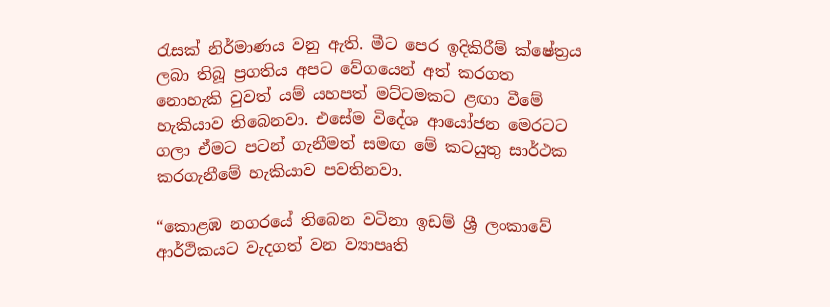රැසක් නිර්මාණය වනු ඇති. මීට පෙර ඉදිකිරීම් ක්ෂේත්‍රය ලබා තිබූ ප්‍රගතිය අපට වේගයෙන් අත් කරගත නොහැකි වුවත් යම් යහපත් මට්ටමකට ළඟා වීමේ හැකියාව තිබෙනවා. එසේම විදේශ ආයෝජන මෙරටට ගලා ඒමට පටන් ගැනීමත් සමඟ මේ කටයුතු සාර්ථක කරගැනීමේ හැකියාව පවතිනවා.

“කොළඹ නගරයේ තිබෙන වටිනා ඉඩම් ශ්‍රී ලංකාවේ ආර්ථිකයට වැදගත් වන ව්‍යාපෘති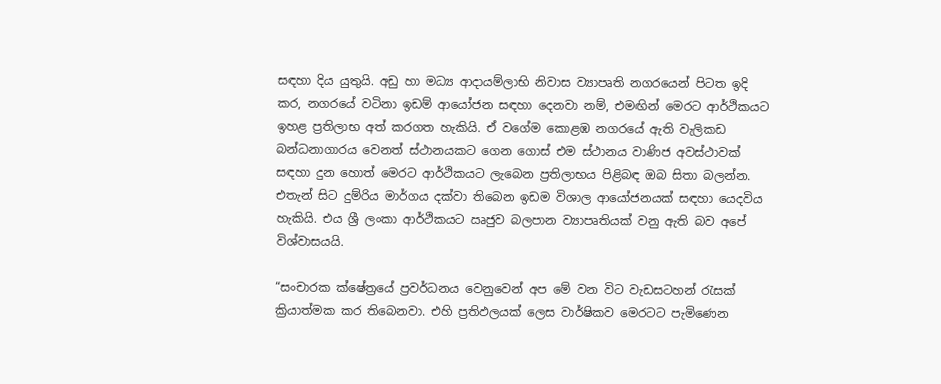සඳහා දිය යුතුයි. අඩු හා මධ්‍ය ආදායම්ලාභි නිවාස ව්‍යාපෘති නගරයෙන් පිටත ඉදි කර, නගරයේ වටිනා ඉඩම් ආයෝජන සඳහා දෙනවා නම්, එමඟින් මෙරට ආර්ථිකයට ඉහළ ප්‍රතිලාභ අත් කරගත හැකියි. ඒ වගේම කොළඹ නගරයේ ඇති වැලිකඩ බන්ධනාගාරය වෙනත් ස්ථානයකට ගෙන ගොස් එම ස්ථානය වාණිජ අවස්ථාවක් සඳහා දුන හොත් මෙරට ආර්ථිකයට ලැබෙන ප්‍රතිලාභය පිළිබඳ ඔබ සිතා බලන්න. එතැන් සිට දුම්රිය මාර්ගය දක්වා තිබෙන ඉඩම විශාල ආයෝජනයක් සඳහා යෙදවිය හැකියි. එය ශ්‍රී ලංකා ආර්ථිකයට ඍජුව බලපාන ව්‍යාපෘතියක් වනු ඇති බව අපේ විශ්වාසයයි.

“සංචාරක ක්ෂේත්‍රයේ ප්‍රවර්ධනය වෙනුවෙන් අප මේ වන විට වැඩසටහන් රැසක් ක්‍රියාත්මක කර තිබෙනවා. එහි ප්‍රතිඵලයක් ලෙස වාර්ෂිකව මෙරටට පැමිණෙන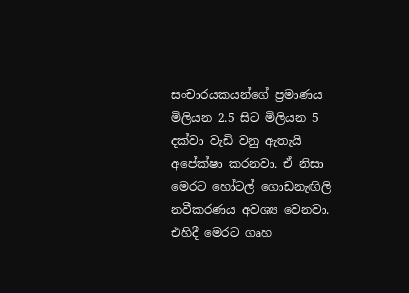සංචාරයකයන්ගේ ප්‍රමාණය මිලියන 2.5 සිට මිලියන 5 දක්වා වැඩි වනු ඇතැයි අපේක්ෂා කරනවා. ඒ නිසා මෙරට හෝටල් ගොඩනැඟිලි නවීකරණය අවශ්‍ය වෙනවා. එහිදී මෙරට ගෘහ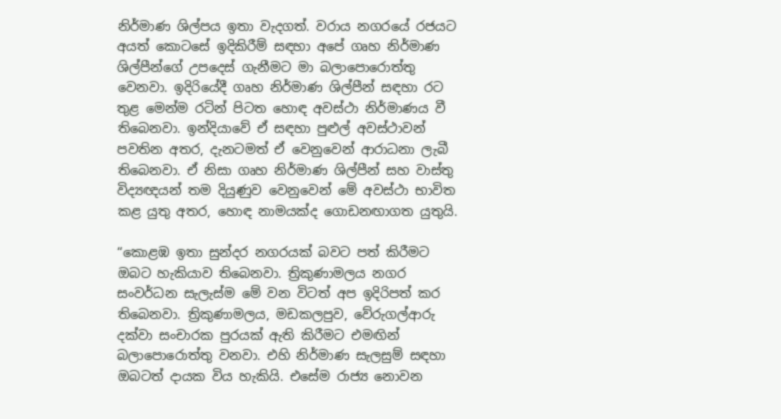නිර්මාණ ශිල්පය ඉතා වැදගත්. වරාය නගරයේ රජයට අයත් කොටසේ ඉදිකිරීම් සඳහා අපේ ගෘහ නිර්මාණ ශිල්පීන්ගේ උපදෙස් ගැනීමට මා බලාපොරොත්තු වෙනවා. ඉදිරියේදී ගෘහ නිර්මාණ ශිල්පීන් සඳහා රට තුළ මෙන්ම රටින් පිටත හොඳ අවස්ථා නිර්මාණය වී තිබෙනවා. ඉන්දියාවේ ඒ සඳහා පුළුල් අවස්ථාවන් පවතින අතර, දැනටමත් ඒ වෙනුවෙන් ආරාධනා ලැබී තිබෙනවා. ඒ නිසා ගෘහ නිර්මාණ ශිල්පීන් සහ වාස්තු විද්‍යඥයන් තම දියුණුව වෙනුවෙන් මේ අවස්ථා භාවිත කළ යුතු අතර, හොඳ නාමයක්ද ගොඩනඟාගත යුතුයි.

“කොළඹ ඉතා සුන්දර නගරයක් බවට පත් කිරීමට ඔබට හැකියාව තිබෙනවා. ත්‍රිකුණාමලය නගර සංවර්ධන සැලැස්ම මේ වන විටත් අප ඉදිරිපත් කර තිබෙනවා. ත්‍රිකුණාමලය, මඩකලපුව, වේරුගල්ආරු දක්වා සංචාරක පුරයක් ඇති කිරීමට එමඟින් බලාපොරොත්තු වනවා. එහි නිර්මාණ සැලසුම් සඳහා ඔබටත් දායක විය හැකියි. එසේම රාජ්‍ය නොවන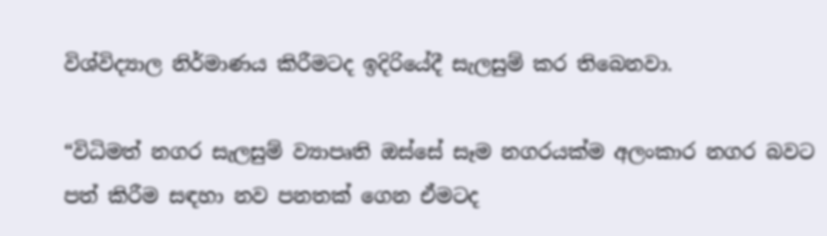විශ්විද්‍යාල නිර්මාණය කිරීමටද ඉදිරියේදී සැලසුම් කර තිබෙනවා.

“විධිමත් නගර සැලසුම් ව්‍යාපෘති ඔස්සේ සෑම නගරයක්ම අලංකාර නගර බවට පත් කිරීම සඳහා නව පනතක් ගෙන ඒමටද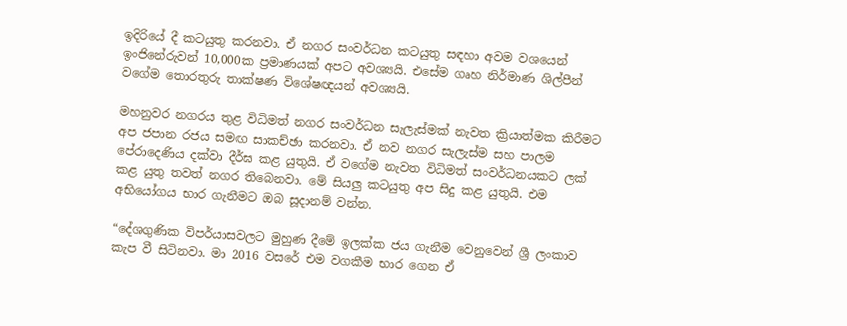ඉදිරියේ දී කටයුතු කරනවා. ඒ නගර සංවර්ධන කටයුතු සඳහා අවම වශයෙන් ඉංජිනේරුවන් 10,000ක ප්‍රමාණයක් අපට අවශ්‍යයි. එසේම ගෘහ නිර්මාණ ශිල්පීන් වගේම තොරතුරු තාක්ෂණ විශේෂඥයන් අවශ්‍යයි.

මහනුවර නගරය තුළ විධිමත් නගර සංවර්ධන සැලැස්මක් නැවත ක්‍රියාත්මක කිරීමට අප ජපාන රජය සමඟ සාකච්ඡා කරනවා. ඒ නව නගර සැලැස්ම සහ පාලම පේරාදෙණිය දක්වා දීර්ඝ කළ යුතුයි. ඒ වගේම නැවත විධිමත් සංවර්ධනයකට ලක් කළ යුතු තවත් නගර තිබෙනවා. මේ සියලු කටයුතු අප සිදු කළ යුතුයි. එම අභියෝගය භාර ගැනීමට ඔබ සූදානම් වන්න.

“දේශගුණික විපර්යාසවලට මුහුණ දීමේ ඉලක්ක ජය ගැනීම වෙනුවෙන් ශ්‍රී ලංකාව කැප වී සිටිනවා. මා 2016 වසරේ එම වගකීම භාර ගෙන ඒ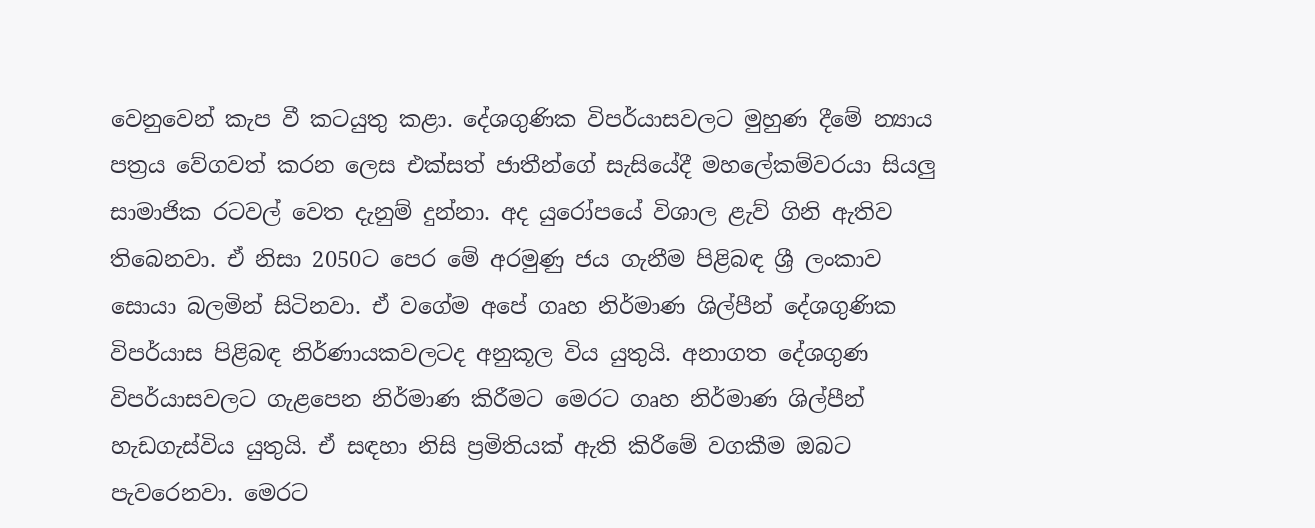වෙනුවෙන් කැප වී කටයුතු කළා. දේශගුණික විපර්යාසවලට මුහුණ දීමේ න්‍යාය පත්‍රය වේගවත් කරන ලෙස එක්සත් ජාතීන්ගේ සැසියේදී මහලේකම්වරයා සියලු සාමාජික රටවල් වෙත දැනුම් දුන්නා. අද යුරෝපයේ විශාල ළැව් ගිනි ඇතිව තිබෙනවා. ඒ නිසා 2050ට පෙර මේ අරමුණු ජය ගැනීම පිළිබඳ ශ්‍රී ලංකාව සොයා බලමින් සිටිනවා. ඒ වගේම අපේ ගෘහ නිර්මාණ ශිල්පීන් දේශගුණික විපර්යාස පිළිබඳ නිර්ණායකවලටද අනුකූල විය යුතුයි. අනාගත දේශගුණ විපර්යාසවලට ගැළපෙන නිර්මාණ කිරීමට මෙරට ගෘහ නිර්මාණ ශිල්පීන් හැඩගැස්විය යුතුයි. ඒ සඳහා නිසි ප්‍රමිතියක් ඇති කිරීමේ වගකීම ඔබට පැවරෙනවා. මෙරට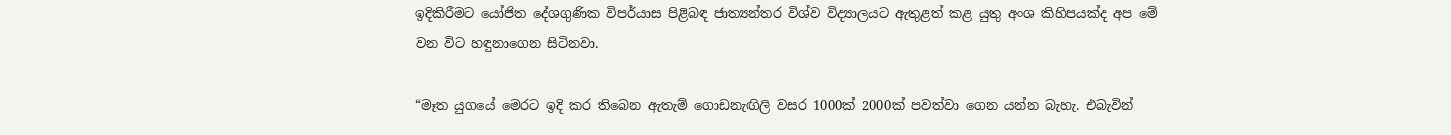ඉදිකිරීමට යෝජිත දේශගුණික විපර්යාස පිළිබඳ ජාත්‍යන්තර විශ්ව විද්‍යාලයට ඇතුළත් කළ යුතු අංශ කිහිපයක්ද අප මේ වන විට හඳුනාගෙන සිටිනවා.

“මෑත යුගයේ මෙරට ඉදි කර තිබෙන ඇතැම් ගොඩනැඟිලි වසර 1000ක් 2000ක් පවත්වා ගෙන යන්න බැහැ. එබැවින්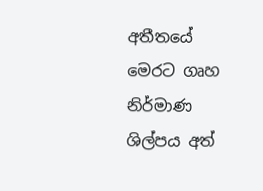අතීතයේ මෙරට ගෘහ නිර්මාණ ශිල්පය අත්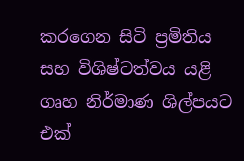කරගෙන සිටි ප්‍රමිතිය සහ විශිෂ්ටත්වය යළි ගෘහ නිර්මාණ ශිල්පයට එක්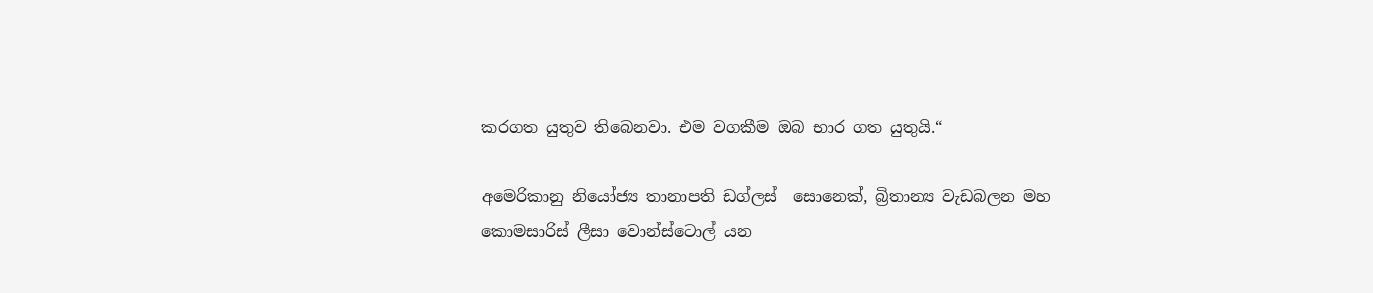කරගත යුතුව තිබෙනවා. එම වගකීම ඔබ භාර ගත යුතුයි.“

අමෙරිකානු ‍නියෝජ්‍ය තානාපති ඩග්ලස් ‍‍ සොනෙක්, බ්‍රිතාන්‍ය වැඩබලන මහ කොමසාරිස් ලීසා වොන්ස්ටොල් යන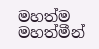මහත්ම මහත්මීන්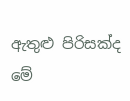ඇතුළු පිරිසක්ද මේ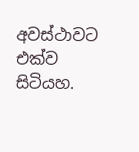අවස්ථාවට එක්ව සිටියහ.